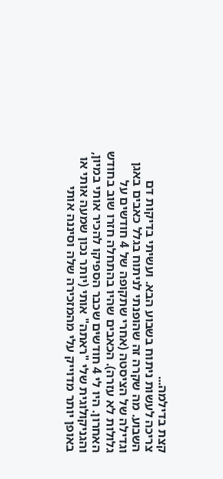קצת בדילמה...
צריכה לעשות ניתוח בשבוע הבא. ועשיתי בדיקות דם השבוע. מה שקרה זה שהופנתי לניתוח בגלל כאבים באגן וגדילה של הציסטה (אחרי שתקופה של 4 חודשים על גלולות לא עזרה). הכאבים שהיו בהתחלה חזרו שוב בחודש האחרון. היו לי 4 חודשים שכבר הספיקו להכיר אותי במיון, והגניקולוגית שלי "ראתה" אותי (יותר נכון שמעה אותי או באופן יותר מדוייק עלי מהמזכירה שלה וסיננה אותי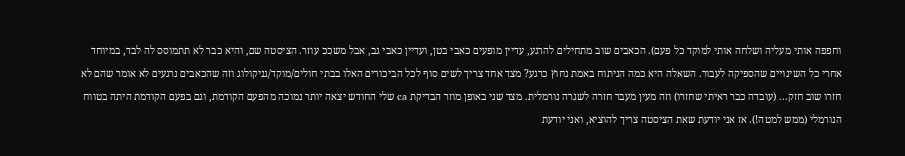וחפפה אותי מעליה ושלחה אותי למוקד כל פעם). הכאבים שוב מתחילים להרגע, עדיין מופעים כאבי בטן, ועדיין כאבי גב, אבל משככ עוזר. הציסטה שם, והיא כבר לא תתמוסס לה לבד, במיוחד אחרי כל השינויים שהספיקה לעבור. השאלה היא כמה הניתוח באמת נחוץ כרגע? מצד אחד צריך לשים סוף לכל הביכורים האלו בבתי חולים/מוקד/גניקולוג וזה שהכאבים נרגעים לא אומר שהם לא חזרו שוב חזק... (עובדה כבר ראיתי שחזרו) וזה מעין מעבר חזרה לשגרה נורמלית. מצד שני באופן מוזר הבדיקת ca שלי החודש יצאה יותר נמוכה מהפעם הקודמת, וגם בפעם הקודמת היתה בטווח הנורמלי (ממש למטה!). אז אני יודעת שאת הציסטה צריך להוציא, ואני יודעת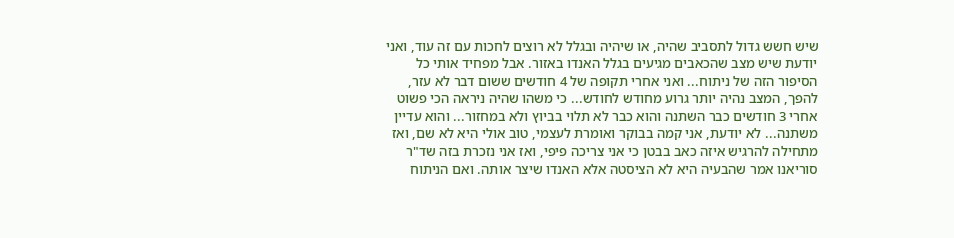שיש חשש גדול לתסביב שהיה, או שיהיה ובגלל לא רוצים לחכות עם זה עוד, ואני יודעת שיש מצב שהכאבים מגיעים בגלל האנדו באזור. אבל מפחיד אותי כל הסיפור הזה של ניתוח... ואני אחרי תקופה של 4 חודשים ששום דבר לא עזר, להפך, המצב נהיה יותר גרוע מחודש לחודש... כי משהו שהיה ניראה הכי פשוט אחרי 3 חודשים כבר השתנה והוא כבר לא תלוי בביוץ ולא במחזור... והוא עדיין משתנה... לא יודעת, אני קמה בבוקר ואומרת לעצמי, טוב אולי היא לא שם, ואז מתחילה להרגיש איזה כאב בבטן כי אני צריכה פיפי, ואז אני נזכרת בזה שד"ר סוריאנו אמר שהבעיה היא לא הציסטה אלא האנדו שיצר אותה. ואם הניתוח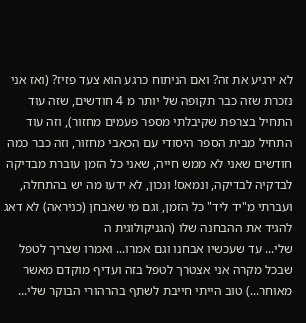לא ירגיע את זה? ואם הניתוח כרגע הוא צעד פזיז? (ואז אני נזכרת שזה כבר תקופה של יותר מ 4 חודשים, שזה עוד התחיל בצרפת שקיבלתי מספר פעמים מחזור), וזה עוד התחיל מבית הספר היסודי עם הכאבי מחזור, וזה כבר כמה חודשים שאני לא ממש חייה, שאני כל הזמן עוברת מבדיקה לבדקיה לבדיקה, ונמאס! ונכון, לא ידעו מה יש בהתחלה, ועברתי מ"יד ליד" כל הזמן, וגם מי שאבחן (כניראה) לא דאג להגיד את ההבחנה שלו (הגניקולוגית ה
שלי... עד שעכשיו אבחנו וגם אמרו... ואמרו שצריך לטפל שבכל מקרה אני אצטרך לטפל בזה ועדיף מוקדם מאשר מאוחר...) טוב הייתי חייבת לשתף בהרהורי הבוקר שלי...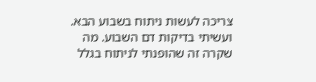צריכה לעשות ניתוח בשבוע הבא. ועשיתי בדיקות דם השבוע. מה שקרה זה שהופנתי לניתוח בגלל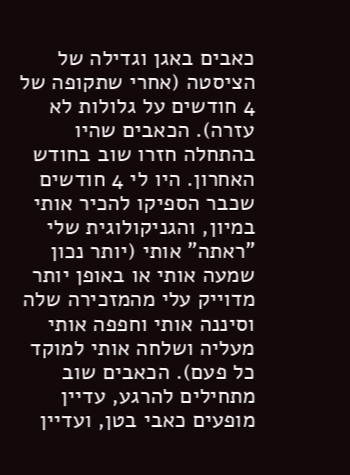כאבים באגן וגדילה של הציסטה (אחרי שתקופה של 4 חודשים על גלולות לא עזרה). הכאבים שהיו בהתחלה חזרו שוב בחודש האחרון. היו לי 4 חודשים שכבר הספיקו להכיר אותי במיון, והגניקולוגית שלי "ראתה" אותי (יותר נכון שמעה אותי או באופן יותר מדוייק עלי מהמזכירה שלה וסיננה אותי וחפפה אותי מעליה ושלחה אותי למוקד כל פעם). הכאבים שוב מתחילים להרגע, עדיין מופעים כאבי בטן, ועדיין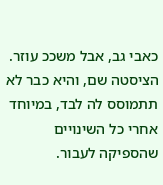כאבי גב, אבל משככ עוזר. הציסטה שם, והיא כבר לא תתמוסס לה לבד, במיוחד אחרי כל השינויים שהספיקה לעבור.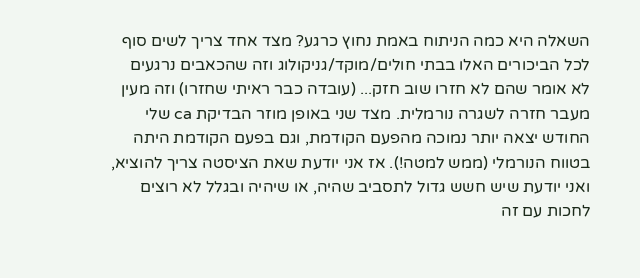השאלה היא כמה הניתוח באמת נחוץ כרגע? מצד אחד צריך לשים סוף לכל הביכורים האלו בבתי חולים/מוקד/גניקולוג וזה שהכאבים נרגעים לא אומר שהם לא חזרו שוב חזק... (עובדה כבר ראיתי שחזרו) וזה מעין מעבר חזרה לשגרה נורמלית. מצד שני באופן מוזר הבדיקת ca שלי החודש יצאה יותר נמוכה מהפעם הקודמת, וגם בפעם הקודמת היתה בטווח הנורמלי (ממש למטה!). אז אני יודעת שאת הציסטה צריך להוציא, ואני יודעת שיש חשש גדול לתסביב שהיה, או שיהיה ובגלל לא רוצים לחכות עם זה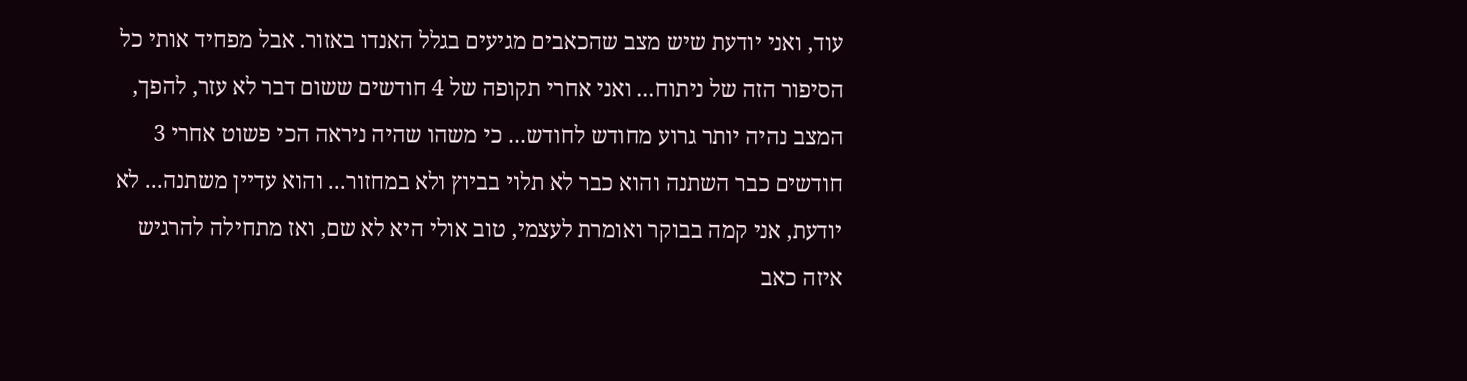עוד, ואני יודעת שיש מצב שהכאבים מגיעים בגלל האנדו באזור. אבל מפחיד אותי כל הסיפור הזה של ניתוח... ואני אחרי תקופה של 4 חודשים ששום דבר לא עזר, להפך, המצב נהיה יותר גרוע מחודש לחודש... כי משהו שהיה ניראה הכי פשוט אחרי 3 חודשים כבר השתנה והוא כבר לא תלוי בביוץ ולא במחזור... והוא עדיין משתנה... לא יודעת, אני קמה בבוקר ואומרת לעצמי, טוב אולי היא לא שם, ואז מתחילה להרגיש איזה כאב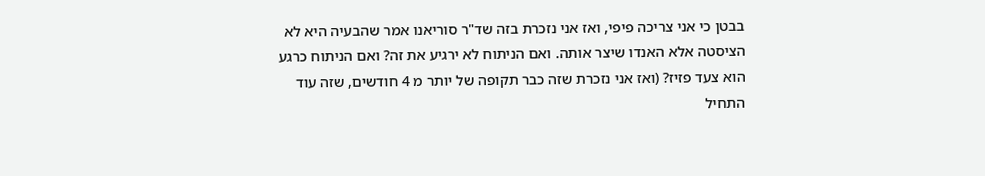בבטן כי אני צריכה פיפי, ואז אני נזכרת בזה שד"ר סוריאנו אמר שהבעיה היא לא הציסטה אלא האנדו שיצר אותה. ואם הניתוח לא ירגיע את זה? ואם הניתוח כרגע הוא צעד פזיז? (ואז אני נזכרת שזה כבר תקופה של יותר מ 4 חודשים, שזה עוד התחיל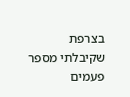בצרפת שקיבלתי מספר פעמים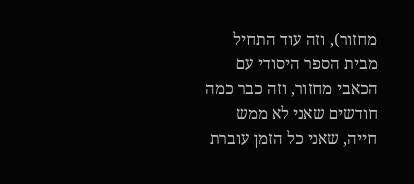מחזור), וזה עוד התחיל מבית הספר היסודי עם הכאבי מחזור, וזה כבר כמה חודשים שאני לא ממש חייה, שאני כל הזמן עוברת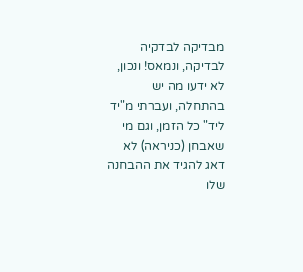מבדיקה לבדקיה לבדיקה, ונמאס! ונכון, לא ידעו מה יש בהתחלה, ועברתי מ"יד ליד" כל הזמן, וגם מי שאבחן (כניראה) לא דאג להגיד את ההבחנה שלו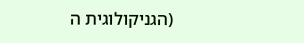(הגניקולוגית ה